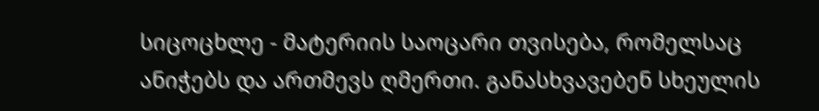სიცოცხლე - მატერიის საოცარი თვისება, რომელსაც ანიჭებს და ართმევს ღმერთი. განასხვავებენ სხეულის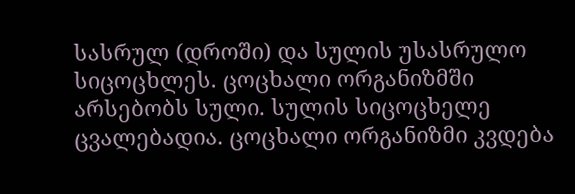სასრულ (დროში) და სულის უსასრულო სიცოცხლეს. ცოცხალი ორგანიზმში არსებობს სული. სულის სიცოცხელე ცვალებადია. ცოცხალი ორგანიზმი კვდება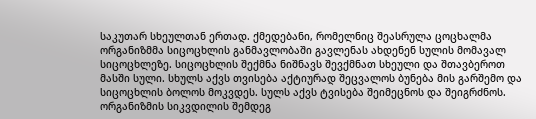საკუთარ სხეულთან ერთად. ქმედებანი, რომელნიც შეასრულა ცოცხალმა ორგანიზმმა სიცოცხლის განმავლობაში გავლენას ახდენენ სულის მომავალ სიცოცხლეზე. სიცოცხლის შექმნა ნიშნავს შევქმნათ სხეული და შთავბეროთ მასში სული. სხულს აქვს თვისება აქტიურად შეცვალოს ბუნება მის გარშემო და სიცოცხლის ბოლოს მოკვდეს. სულს აქვს ტვისება შეიმეცნოს და შეიგრძნოს. ორგანიზმის სიკვდილის შემდეგ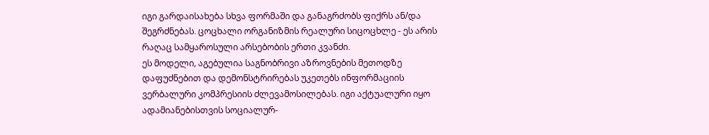იგი გარდაისახება სხვა ფორმაში და განაგრძობს ფიქრს ან/და შეგრძნებას. ცოცხალი ორგანიზმის რეალური სიცოცხლე - ეს არის რაღაც სამყაროსული არსებობის ერთი კვანძი.
ეს მოდელი, აგებულია საგნობრივი აზროვნების მეთოდზე დაფუძნებით და დემონსტრირებას უკეთებს ინფორმაციის ვერბალური კომპრესიის ძლევამოსილებას. იგი აქტუალური იყო ადამიანებისთვის სოციალურ-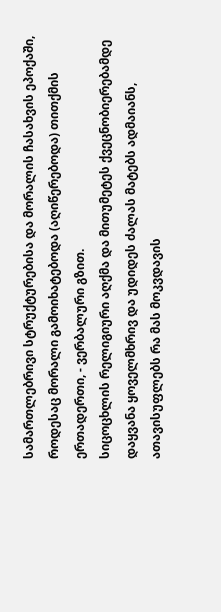სამართლებრივი სტრუქტურებისა და მორალის ჩასახვის ეპოქაში, როდესაც მორალი გამოიხატებოდა (აღიწერებოდა) თითქმის ერთადერთი, - ვერბალური გზით.
სიცოცხლის რელიგიური აღქმა და მითუმეტეს ქვეცნობიერებამდე დაყვანა ყოველმხრივ და უდიდეს ძალას მატებს ადმაიანს, ათავისუფლებს რა მას მოკვდავის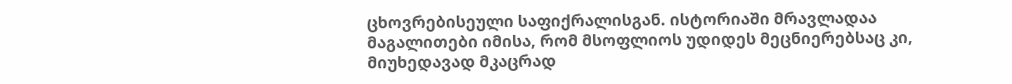ცხოვრებისეული საფიქრალისგან. ისტორიაში მრავლადაა მაგალითები იმისა, რომ მსოფლიოს უდიდეს მეცნიერებსაც კი, მიუხედავად მკაცრად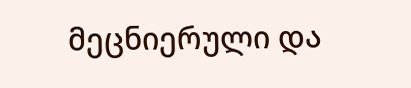მეცნიერული და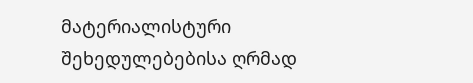მატერიალისტური შეხედულებებისა ღრმად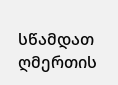სწამდათ ღმერთის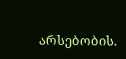არსებობის.